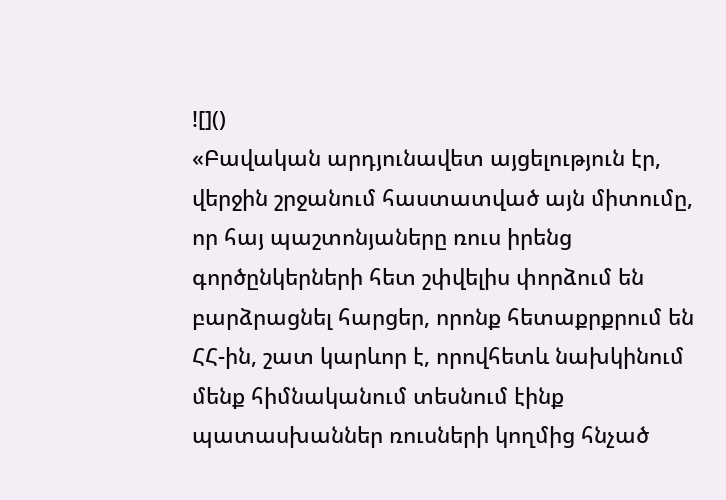![]()
«Բավական արդյունավետ այցելություն էր, վերջին շրջանում հաստատված այն միտումը, որ հայ պաշտոնյաները ռուս իրենց գործընկերների հետ շփվելիս փորձում են բարձրացնել հարցեր, որոնք հետաքրքրում են ՀՀ-ին, շատ կարևոր է, որովհետև նախկինում մենք հիմնականում տեսնում էինք պատասխաններ ռուսների կողմից հնչած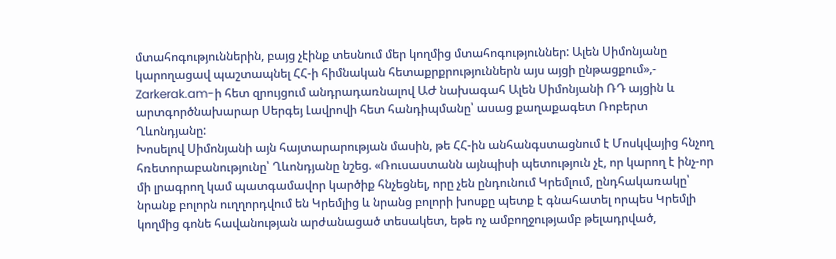մտահոգություններին, բայց չէինք տեսնում մեր կողմից մտահոգություններ: Ալեն Սիմոնյանը կարողացավ պաշտապնել ՀՀ-ի հիմնական հետաքրքրություններն այս այցի ընթացքում»,- Zarkerak.am-ի հետ զրույցում անդրադառնալով ԱԺ նախագահ Ալեն Սիմոնյանի ՌԴ այցին և արտգործնախարար Սերգեյ Լավրովի հետ հանդիպմանը՝ ասաց քաղաքագետ Ռոբերտ Ղևոնդյանը:
Խոսելով Սիմոնյանի այն հայտարարության մասին, թե ՀՀ-ին անհանգստացնում է Մոսկվայից հնչող հռետորաբանությունը՝ Ղևոնդյանը նշեց. «Ռուսաստանն այնպիսի պետություն չէ, որ կարող է ինչ-որ մի լրագրող կամ պատգամավոր կարծիք հնչեցնել, որը չեն ընդունում Կրեմլում, ընդհակառակը՝ նրանք բոլորն ուղղորդվում են Կրեմլից և նրանց բոլորի խոսքը պետք է գնահատել որպես Կրեմլի կողմից գոնե հավանության արժանացած տեսակետ, եթե ոչ ամբողջությամբ թելադրված,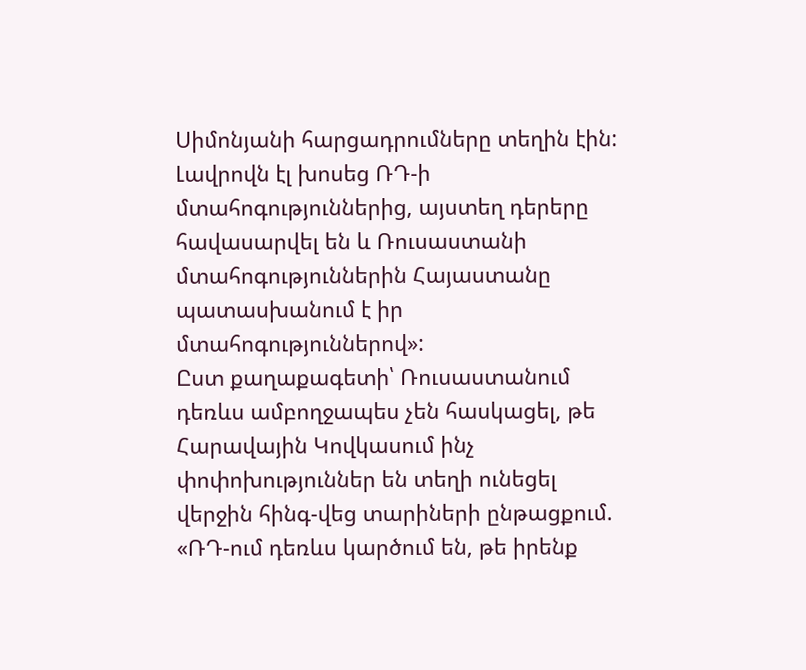Սիմոնյանի հարցադրումները տեղին էին: Լավրովն էլ խոսեց ՌԴ-ի մտահոգություններից, այստեղ դերերը հավասարվել են և Ռուսաստանի մտահոգություններին Հայաստանը պատասխանում է իր մտահոգություններով»:
Ըստ քաղաքագետի՝ Ռուսաստանում դեռևս ամբողջապես չեն հասկացել, թե Հարավային Կովկասում ինչ փոփոխություններ են տեղի ունեցել վերջին հինգ-վեց տարիների ընթացքում. «ՌԴ-ում դեռևս կարծում են, թե իրենք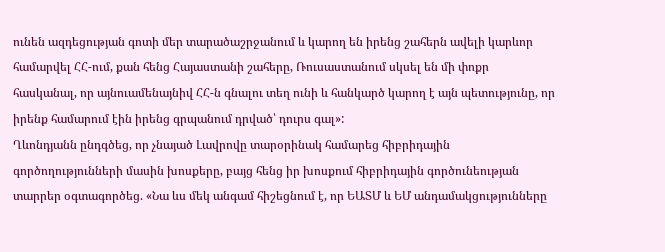ունեն ազդեցության գոտի մեր տարածաշրջանում և կարող են իրենց շահերն ավելի կարևոր համարվել ՀՀ-ում, քան հենց Հայաստանի շահերը, Ռուսաստանում սկսել են մի փոքր հասկանալ, որ այնուամենայնիվ ՀՀ-ն գնալու տեղ ունի և հանկարծ կարող է այն պետությունը, որ իրենք համարում էին իրենց գրպանում դրված՝ դուրս գալ»:
Ղևոնդյանն ընդգծեց, որ չնայած Լավրովը տարօրինակ համարեց հիբրիդային գործողությունների մասին խոսքերը, բայց հենց իր խոսքում հիբրիդային գործունեության տարրեր օգտագործեց. «Նա ևս մեկ անգամ հիշեցնում է, որ ԵԱՏՄ և ԵՄ անդամակցությունները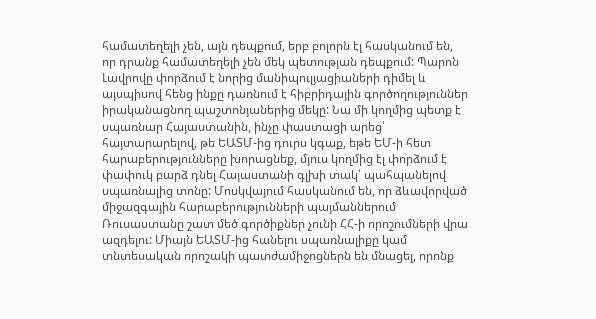համատեղելի չեն, այն դեպքում, երբ բոլորն էլ հասկանում են, որ դրանք համատեղելի չեն մեկ պետության դեպքում: Պարոն Լավրովը փորձում է նորից մանիպուլյացիաների դիմել և այսպիսով հենց ինքը դառնում է հիբրիդային գործողություններ իրականացնող պաշտոնյաներից մեկը: Նա մի կողմից պետք է սպառնար Հայաստանին, ինչը փաստացի արեց՝ հայտարարելով, թե ԵԱՏՄ-ից դուրս կգաք, եթե ԵՄ-ի հետ հարաբերությունները խորացնեք, մյուս կողմից էլ փորձում է փափուկ բարձ դնել Հայաստանի գլխի տակ՝ պահպանելով սպառնալից տոնը: Մոսկվայում հասկանում են, որ ձևավորված միջազգային հարաբերությունների պայմաններում Ռուսաստանը շատ մեծ գործիքներ չունի ՀՀ-ի որոշումների վրա ազդելու: Միայն ԵԱՏՄ-ից հանելու սպառնալիքը կամ տնտեսական որոշակի պատժամիջոցներն են մնացել, որոնք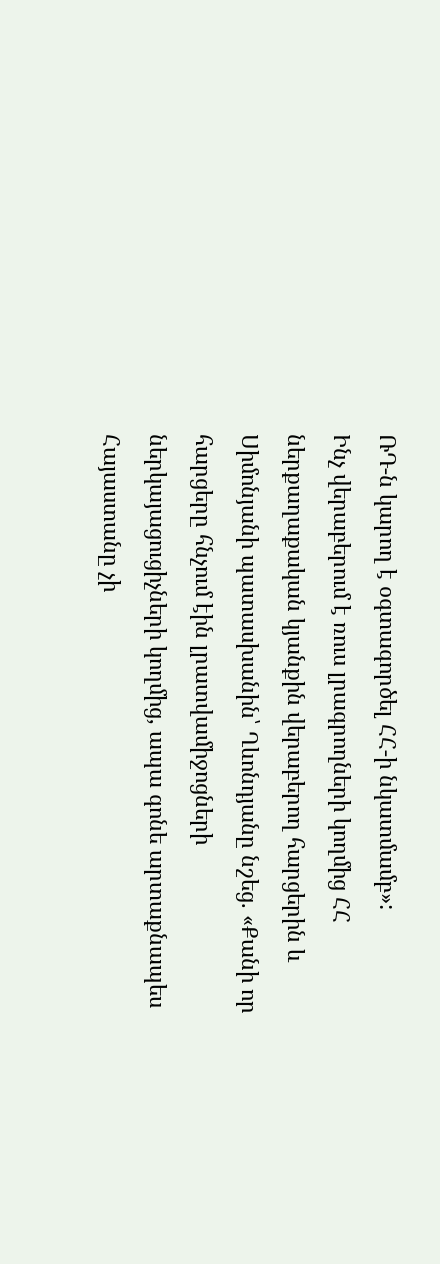ՌԴ-ն կարող է օգտագործել ՀՀ-ի նկատմամբ»:
Ինչ վերաբերում է ռուս լրագրողների կողմից ՀՀ ներքաղաքական կյանքին վերաբերող հարցերին և Սիմոնյանի պատասխանին՝ Ղևոնդյանը նշեց. «Քանի որ հարցերը հնչում էին լրատվամիջոցների ներկայացուցիչների կողմից, ապա գոնե արտաքնապես Հայաստանը չի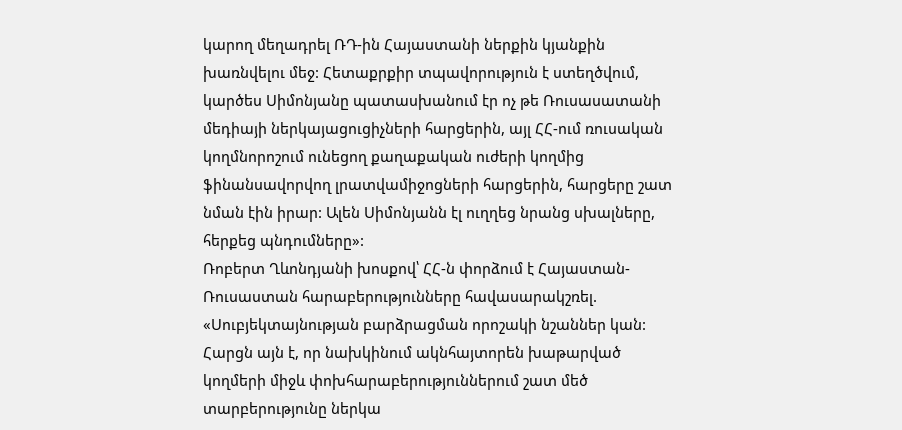կարող մեղադրել ՌԴ-ին Հայաստանի ներքին կյանքին խառնվելու մեջ: Հետաքրքիր տպավորություն է ստեղծվում, կարծես Սիմոնյանը պատասխանում էր ոչ թե Ռուսասատանի մեդիայի ներկայացուցիչների հարցերին, այլ ՀՀ-ում ռուսական կողմնորոշում ունեցող քաղաքական ուժերի կողմից ֆինանսավորվող լրատվամիջոցների հարցերին, հարցերը շատ նման էին իրար: Ալեն Սիմոնյանն էլ ուղղեց նրանց սխալները, հերքեց պնդումները»:
Ռոբերտ Ղևոնդյանի խոսքով՝ ՀՀ-ն փորձում է Հայաստան-Ռուսաստան հարաբերությունները հավասարակշռել. «Սուբյեկտայնության բարձրացման որոշակի նշաններ կան: Հարցն այն է, որ նախկինում ակնհայտորեն խաթարված կողմերի միջև փոխհարաբերություններում շատ մեծ տարբերությունը ներկա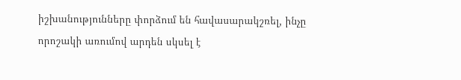իշխանությունները փորձում են հավասարակշռել, ինչը որոշակի առումով արդեն սկսել է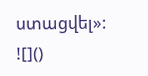ստացվել»:
![]()